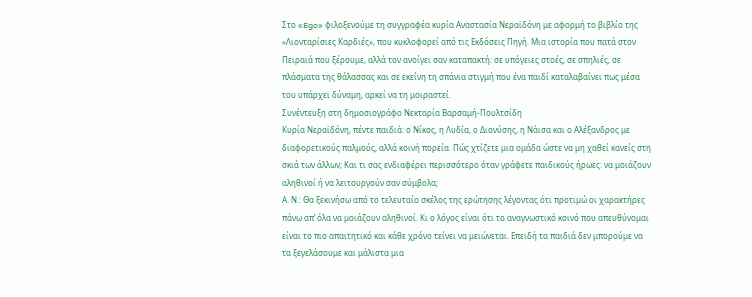Στο «Ego» φιλοξενούμε τη συγγραφέα κυρία Αναστασία Νεραϊδόνη με αφορμή το βιβλίο της «Λιονταρίσιες Καρδιές», που κυκλοφορεί από τις Εκδόσεις Πηγή. Μια ιστορία που πατά στον Πειραιά που ξέρουμε, αλλά τον ανοίγει σαν καταπακτή: σε υπόγειες στοές, σε σπηλιές, σε πλάσματα της θάλασσας και σε εκείνη τη σπάνια στιγμή που ένα παιδί καταλαβαίνει πως μέσα του υπάρχει δύναμη, αρκεί να τη μοιραστεί.
Συνέντευξη στη δημοσιογράφο Νεκταρία Βαρσαμή-Πουλτσίδη
Κυρία Νεραϊδόνη, πέντε παιδιά: ο Νίκος, η Λυδία, ο Διονύσης, η Νάισα και ο Αλέξανδρος με διαφορετικούς παλμούς, αλλά κοινή πορεία. Πώς χτίζετε μια ομάδα ώστε να μη χαθεί κανείς στη σκιά των άλλων; Και τι σας ενδιαφέρει περισσότερο όταν γράφετε παιδικούς ήρωες: να μοιάζουν αληθινοί ή να λειτουργούν σαν σύμβολα;
Α. Ν.: Θα ξεκινήσω από το τελευταίο σκέλος της ερώτησης λέγοντας ότι προτιμώ οι χαρακτήρες πάνω απ’ όλα να μοιάζουν αληθινοί. Κι ο λόγος είναι ότι το αναγνωστικό κοινό που απευθύνομαι είναι το πιο απαιτητικό και κάθε χρόνο τείνει να μειώνεται. Επειδή τα παιδιά δεν μπορούμε να τα ξεγελάσουμε και μάλιστα μια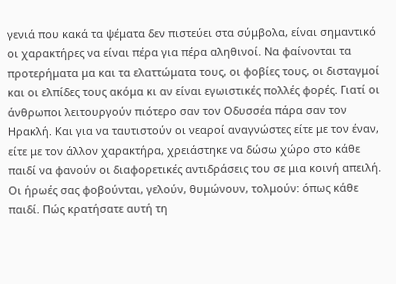γενιά που κακά τα ψέματα δεν πιστεύει στα σύμβολα, είναι σημαντικό οι χαρακτήρες να είναι πέρα για πέρα αληθινοί. Να φαίνονται τα προτερήματα μα και τα ελαττώματα τους, οι φοβίες τους, οι δισταγμοί και οι ελπίδες τους ακόμα κι αν είναι εγωιστικές πολλές φορές. Γιατί οι άνθρωποι λειτουργούν πιότερο σαν τον Οδυσσέα πάρα σαν τον Ηρακλή. Kαι για να ταυτιστούν οι νεαροί αναγνώστες είτε με τον έναν, είτε με τον άλλον χαρακτήρα, χρειάστηκε να δώσω χώρο στο κάθε παιδί να φανούν οι διαφορετικές αντιδράσεις του σε μια κοινή απειλή.
Οι ήρωές σας φοβούνται, γελούν, θυμώνουν, τολμούν: όπως κάθε παιδί. Πώς κρατήσατε αυτή τη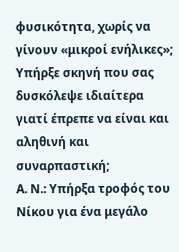φυσικότητα, χωρίς να γίνουν «μικροί ενήλικες»; Υπήρξε σκηνή που σας δυσκόλεψε ιδιαίτερα γιατί έπρεπε να είναι και αληθινή και συναρπαστική;
Α. Ν.: Υπήρξα τροφός του Νίκου για ένα μεγάλο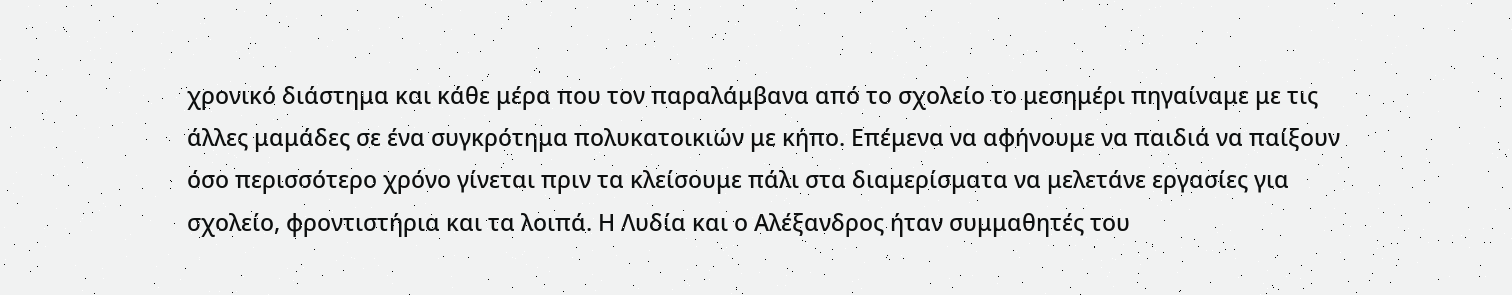χρονικό διάστημα και κάθε μέρα που τον παραλάμβανα από το σχολείο το μεσημέρι πηγαίναμε με τις άλλες μαμάδες σε ένα συγκρότημα πολυκατοικιών με κήπο. Επέμενα να αφήνουμε να παιδιά να παίξουν όσο περισσότερο χρόνο γίνεται πριν τα κλείσουμε πάλι στα διαμερίσματα να μελετάνε εργασίες για σχολείο, φροντιστήρια και τα λοιπά. Η Λυδία και ο Αλέξανδρος ήταν συμμαθητές του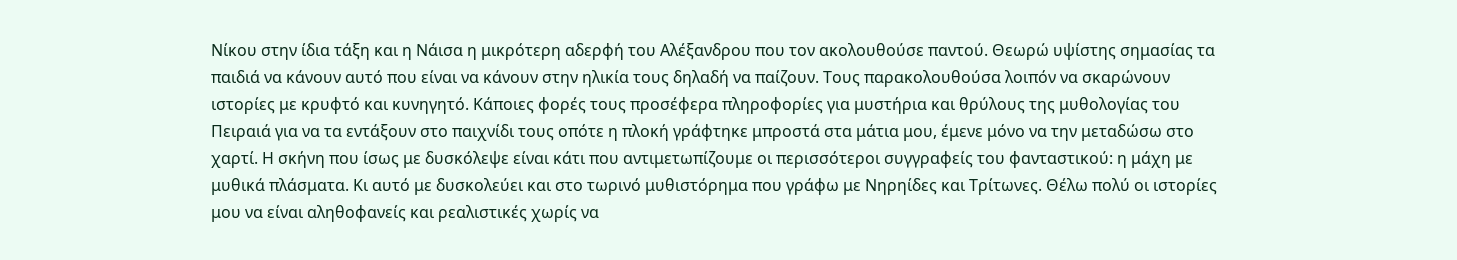Νίκου στην ίδια τάξη και η Νάισα η μικρότερη αδερφή του Αλέξανδρου που τον ακολουθούσε παντού. Θεωρώ υψίστης σημασίας τα παιδιά να κάνουν αυτό που είναι να κάνουν στην ηλικία τους δηλαδή να παίζουν. Τους παρακολουθούσα λοιπόν να σκαρώνουν ιστορίες με κρυφτό και κυνηγητό. Κάποιες φορές τους προσέφερα πληροφορίες για μυστήρια και θρύλους της μυθολογίας του Πειραιά για να τα εντάξουν στο παιχνίδι τους οπότε η πλοκή γράφτηκε μπροστά στα μάτια μου, έμενε μόνο να την μεταδώσω στο χαρτί. Η σκήνη που ίσως με δυσκόλεψε είναι κάτι που αντιμετωπίζουμε οι περισσότεροι συγγραφείς του φανταστικού: η μάχη με μυθικά πλάσματα. Κι αυτό με δυσκολεύει και στο τωρινό μυθιστόρημα που γράφω με Νηρηίδες και Τρίτωνες. Θέλω πολύ οι ιστορίες μου να είναι αληθοφανείς και ρεαλιστικές χωρίς να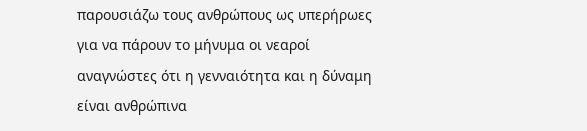παρουσιάζω τους ανθρώπους ως υπερήρωες για να πάρουν το μήνυμα οι νεαροί αναγνώστες ότι η γενναιότητα και η δύναμη είναι ανθρώπινα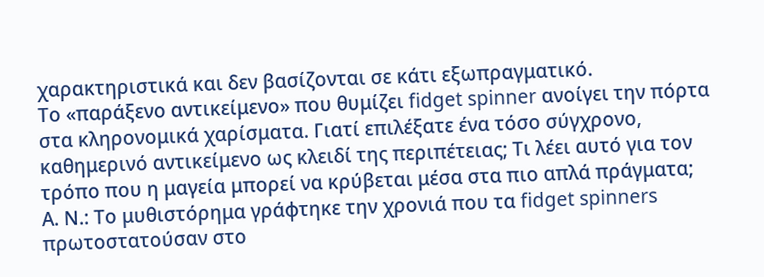χαρακτηριστικά και δεν βασίζονται σε κάτι εξωπραγματικό.
Το «παράξενο αντικείμενο» που θυμίζει fidget spinner ανοίγει την πόρτα στα κληρονομικά χαρίσματα. Γιατί επιλέξατε ένα τόσο σύγχρονο, καθημερινό αντικείμενο ως κλειδί της περιπέτειας; Τι λέει αυτό για τον τρόπο που η μαγεία μπορεί να κρύβεται μέσα στα πιο απλά πράγματα;
Α. Ν.: Το μυθιστόρημα γράφτηκε την χρονιά που τα fidget spinners πρωτοστατούσαν στο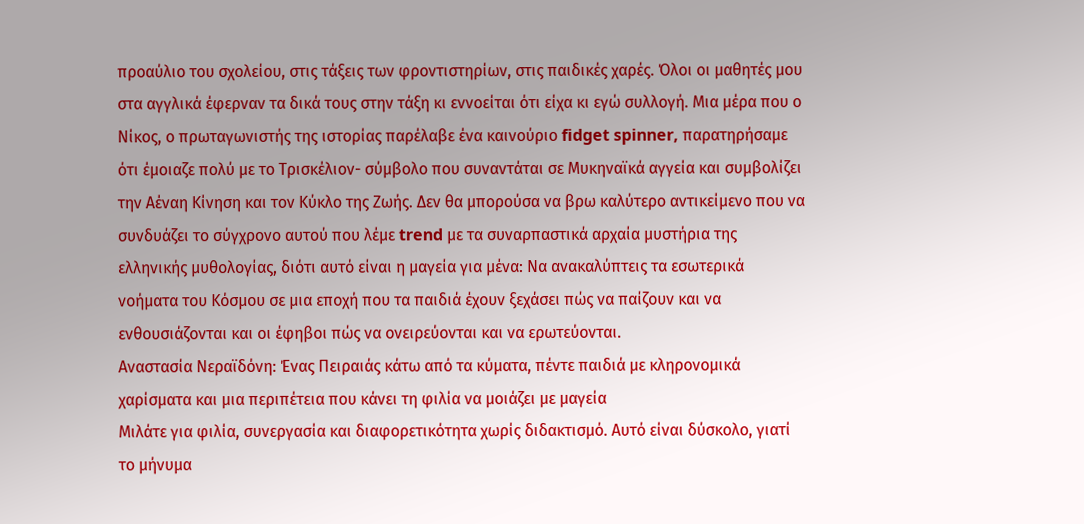προαύλιο του σχολείου, στις τάξεις των φροντιστηρίων, στις παιδικές χαρές. Όλοι οι μαθητές μου στα αγγλικά έφερναν τα δικά τους στην τάξη κι εννοείται ότι είχα κι εγώ συλλογή. Μια μέρα που ο Νίκος, ο πρωταγωνιστής της ιστορίας παρέλαβε ένα καινούριο fidget spinner, παρατηρήσαμε ότι έμοιαζε πολύ με το Τρισκέλιον- σύμβολο που συναντάται σε Μυκηναϊκά αγγεία και συμβολίζει την Αέναη Κίνηση και τον Κύκλο της Ζωής. Δεν θα μπορούσα να βρω καλύτερο αντικείμενο που να συνδυάζει το σύγχρονο αυτού που λέμε trend με τα συναρπαστικά αρχαία μυστήρια της ελληνικής μυθολογίας, διότι αυτό είναι η μαγεία για μένα: Να ανακαλύπτεις τα εσωτερικά νοήματα του Κόσμου σε μια εποχή που τα παιδιά έχουν ξεχάσει πώς να παίζουν και να ενθουσιάζονται και οι έφηβοι πώς να ονειρεύονται και να ερωτεύονται.
Αναστασία Νεραϊδόνη: Ένας Πειραιάς κάτω από τα κύματα, πέντε παιδιά με κληρονομικά χαρίσματα και μια περιπέτεια που κάνει τη φιλία να μοιάζει με μαγεία
Μιλάτε για φιλία, συνεργασία και διαφορετικότητα χωρίς διδακτισμό. Αυτό είναι δύσκολο, γιατί το μήνυμα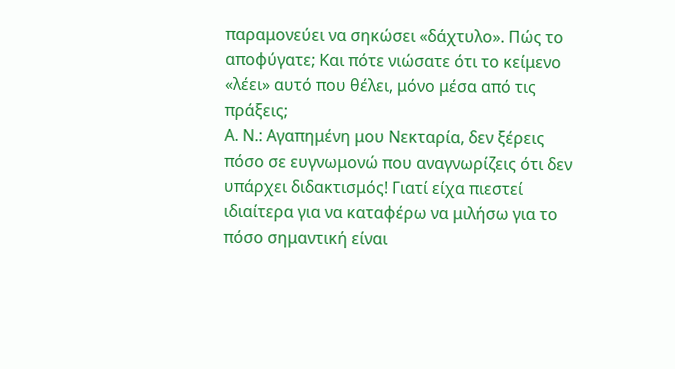παραμονεύει να σηκώσει «δάχτυλο». Πώς το αποφύγατε; Και πότε νιώσατε ότι το κείμενο «λέει» αυτό που θέλει, μόνο μέσα από τις πράξεις;
Α. Ν.: Αγαπημένη μου Νεκταρία, δεν ξέρεις πόσο σε ευγνωμονώ που αναγνωρίζεις ότι δεν υπάρχει διδακτισμός! Γιατί είχα πιεστεί ιδιαίτερα για να καταφέρω να μιλήσω για το πόσο σημαντική είναι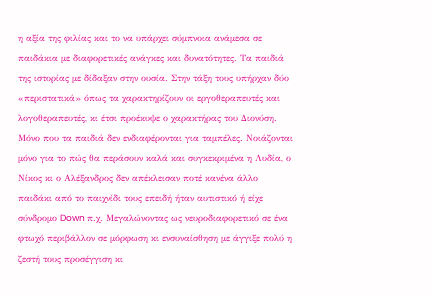η αξία της φιλίας και το να υπάρχει σύμπνοια ανάμεσα σε παιδάκια με διαφορετικές ανάγκες και δυνατότητες. Τα παιδιά της ιστορίας με δίδαξαν στην ουσία. Στην τάξη τους υπήρχαν δύο «περιστατικά» όπως τα χαρακτηρίζουν οι εργοθεραπευτές και λογοθεραπευτές, κι έτσι προέκυψε ο χαρακτήρας του Διονύση. Μόνο που τα παιδιά δεν ενδιαφέρονται για ταμπέλες. Νοιάζονται μόνο για το πώς θα περάσουν καλά και συγκεκριμένα η Λυδία, ο Νίκος κι ο Αλέξανδρος δεν απέκλεισαν ποτέ κανένα άλλο παιδάκι από το παιχνίδι τους επειδή ήταν αυτιστικό ή είχε σύνδρομο Down π.χ. Μεγαλώνοντας ως νευροδιαφορετικό σε ένα φτωχό περιβάλλον σε μόρφωση κι ενσυναίσθηση με άγγιξε πολύ η ζεστή τους προσέγγιση κι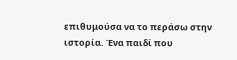επιθυμούσα να το περάσω στην ιστορία. Ένα παιδί που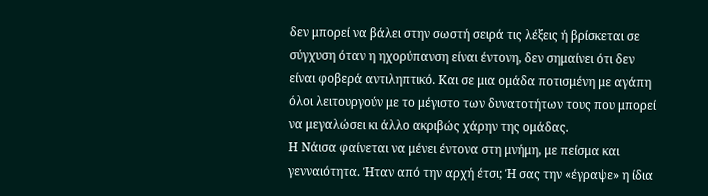δεν μπορεί να βάλει στην σωστή σειρά τις λέξεις ή βρίσκεται σε σύγχυση όταν η ηχορύπανση είναι έντονη, δεν σημαίνει ότι δεν είναι φοβερά αντιληπτικό. Και σε μια ομάδα ποτισμένη με αγάπη όλοι λειτουργούν με το μέγιστο των δυνατοτήτων τους που μπορεί να μεγαλώσει κι άλλο ακριβώς χάρην της ομάδας.
Η Νάισα φαίνεται να μένει έντονα στη μνήμη, με πείσμα και γενναιότητα. Ήταν από την αρχή έτσι; Ή σας την «έγραψε» η ίδια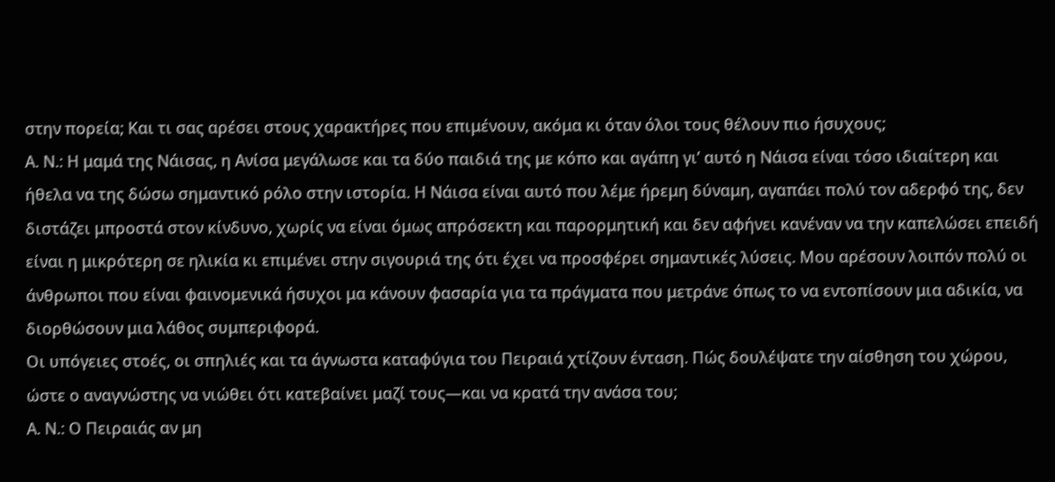στην πορεία; Και τι σας αρέσει στους χαρακτήρες που επιμένουν, ακόμα κι όταν όλοι τους θέλουν πιο ήσυχους;
Α. Ν.: Η μαμά της Νάισας, η Ανίσα μεγάλωσε και τα δύο παιδιά της με κόπο και αγάπη γι’ αυτό η Νάισα είναι τόσο ιδιαίτερη και ήθελα να της δώσω σημαντικό ρόλο στην ιστορία. Η Νάισα είναι αυτό που λέμε ήρεμη δύναμη, αγαπάει πολύ τον αδερφό της, δεν διστάζει μπροστά στον κίνδυνο, χωρίς να είναι όμως απρόσεκτη και παρορμητική και δεν αφήνει κανέναν να την καπελώσει επειδή είναι η μικρότερη σε ηλικία κι επιμένει στην σιγουριά της ότι έχει να προσφέρει σημαντικές λύσεις. Μου αρέσουν λοιπόν πολύ οι άνθρωποι που είναι φαινομενικά ήσυχοι μα κάνουν φασαρία για τα πράγματα που μετράνε όπως το να εντοπίσουν μια αδικία, να διορθώσουν μια λάθος συμπεριφορά.
Οι υπόγειες στοές, οι σπηλιές και τα άγνωστα καταφύγια του Πειραιά χτίζουν ένταση. Πώς δουλέψατε την αίσθηση του χώρου, ώστε ο αναγνώστης να νιώθει ότι κατεβαίνει μαζί τους—και να κρατά την ανάσα του;
Α. Ν.: Ο Πειραιάς αν μη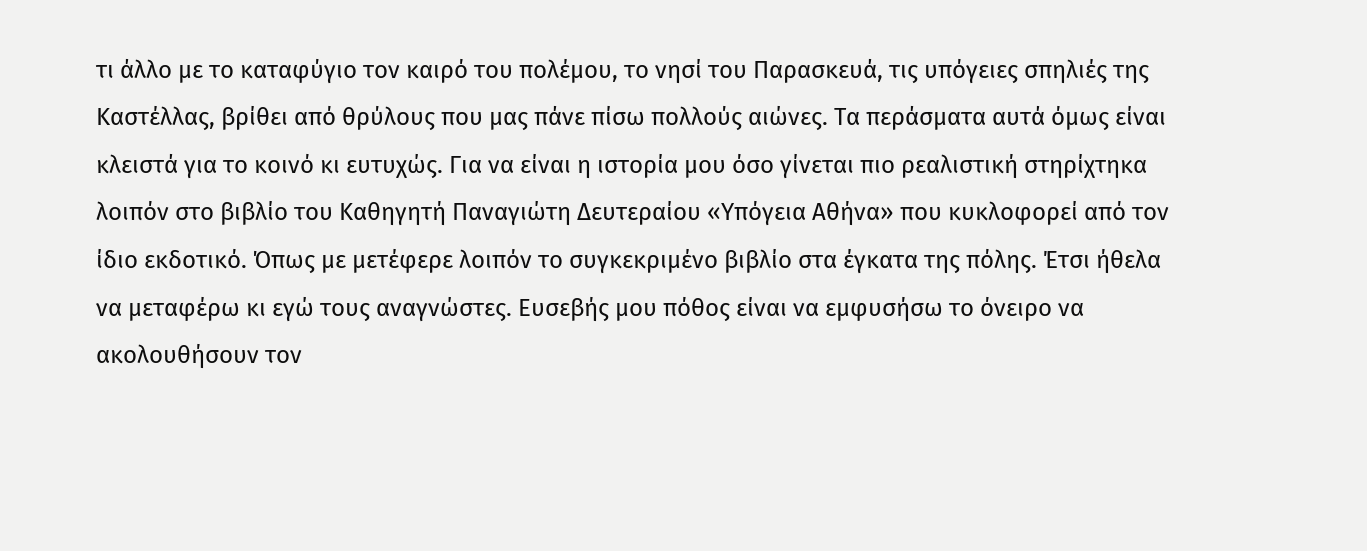τι άλλο με το καταφύγιο τον καιρό του πολέμου, το νησί του Παρασκευά, τις υπόγειες σπηλιές της Καστέλλας, βρίθει από θρύλους που μας πάνε πίσω πολλούς αιώνες. Τα περάσματα αυτά όμως είναι κλειστά για το κοινό κι ευτυχώς. Για να είναι η ιστορία μου όσο γίνεται πιο ρεαλιστική στηρίχτηκα λοιπόν στο βιβλίο του Καθηγητή Παναγιώτη Δευτεραίου «Υπόγεια Αθήνα» που κυκλοφορεί από τον ίδιο εκδοτικό. Όπως με μετέφερε λοιπόν το συγκεκριμένο βιβλίο στα έγκατα της πόλης. Έτσι ήθελα να μεταφέρω κι εγώ τους αναγνώστες. Ευσεβής μου πόθος είναι να εμφυσήσω το όνειρο να ακολουθήσουν τον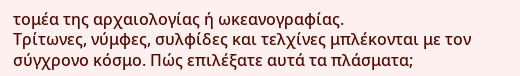τομέα της αρχαιολογίας ή ωκεανογραφίας.
Τρίτωνες, νύμφες, συλφίδες και τελχίνες μπλέκονται με τον σύγχρονο κόσμο. Πώς επιλέξατε αυτά τα πλάσματα;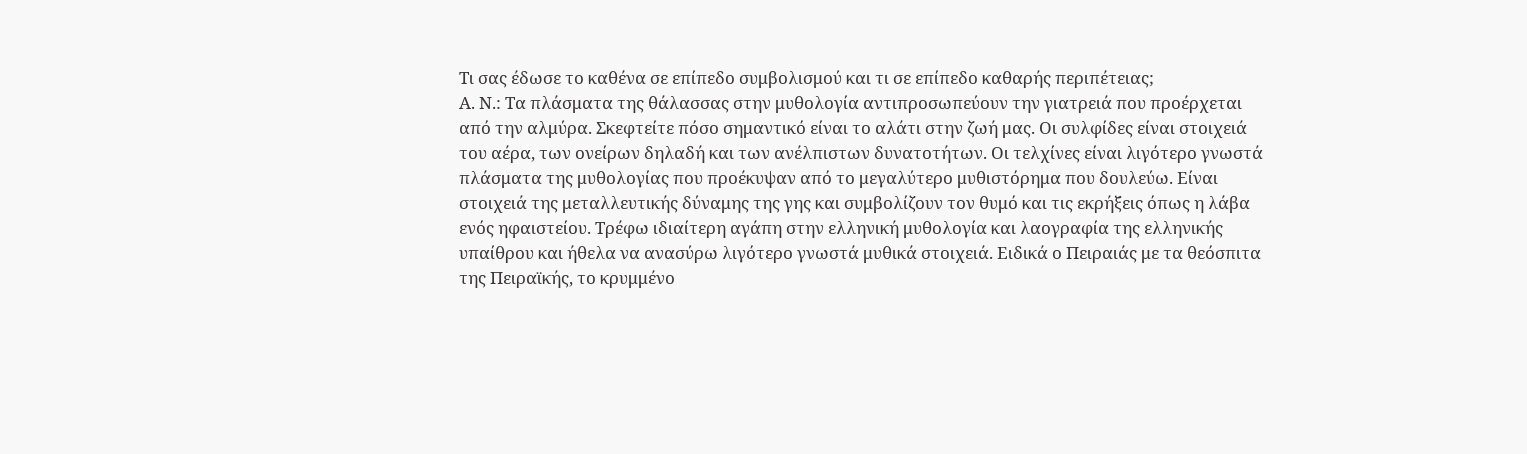Τι σας έδωσε το καθένα σε επίπεδο συμβολισμού και τι σε επίπεδο καθαρής περιπέτειας;
Α. Ν.: Τα πλάσματα της θάλασσας στην μυθολογία αντιπροσωπεύουν την γιατρειά που προέρχεται από την αλμύρα. Σκεφτείτε πόσο σημαντικό είναι το αλάτι στην ζωή μας. Οι συλφίδες είναι στοιχειά του αέρα, των ονείρων δηλαδή και των ανέλπιστων δυνατοτήτων. Οι τελχίνες είναι λιγότερο γνωστά πλάσματα της μυθολογίας που προέκυψαν από το μεγαλύτερο μυθιστόρημα που δουλεύω. Είναι στοιχειά της μεταλλευτικής δύναμης της γης και συμβολίζουν τον θυμό και τις εκρήξεις όπως η λάβα ενός ηφαιστείου. Τρέφω ιδιαίτερη αγάπη στην ελληνική μυθολογία και λαογραφία της ελληνικής υπαίθρου και ήθελα να ανασύρω λιγότερο γνωστά μυθικά στοιχειά. Ειδικά ο Πειραιάς με τα θεόσπιτα της Πειραϊκής, το κρυμμένο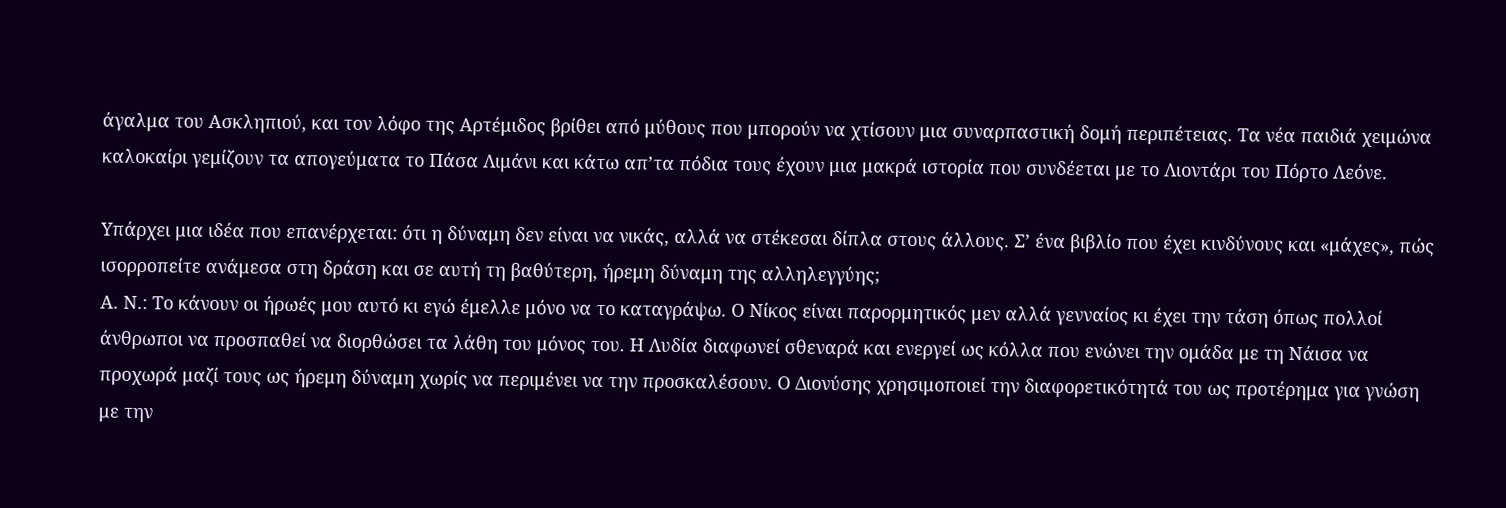άγαλμα του Ασκληπιού, και τον λόφο της Αρτέμιδος βρίθει από μύθους που μπορούν να χτίσουν μια συναρπαστική δομή περιπέτειας. Τα νέα παιδιά χειμώνα καλοκαίρι γεμίζουν τα απογεύματα το Πάσα Λιμάνι και κάτω απ’τα πόδια τους έχουν μια μακρά ιστορία που συνδέεται με το Λιοντάρι του Πόρτο Λεόνε.

Υπάρχει μια ιδέα που επανέρχεται: ότι η δύναμη δεν είναι να νικάς, αλλά να στέκεσαι δίπλα στους άλλους. Σ’ ένα βιβλίο που έχει κινδύνους και «μάχες», πώς ισορροπείτε ανάμεσα στη δράση και σε αυτή τη βαθύτερη, ήρεμη δύναμη της αλληλεγγύης;
Α. Ν.: Το κάνουν οι ήρωές μου αυτό κι εγώ έμελλε μόνο να το καταγράψω. Ο Νίκος είναι παρορμητικός μεν αλλά γενναίος κι έχει την τάση όπως πολλοί άνθρωποι να προσπαθεί να διορθώσει τα λάθη του μόνος του. Η Λυδία διαφωνεί σθεναρά και ενεργεί ως κόλλα που ενώνει την ομάδα με τη Νάισα να προχωρά μαζί τους ως ήρεμη δύναμη χωρίς να περιμένει να την προσκαλέσουν. Ο Διονύσης χρησιμοποιεί την διαφορετικότητά του ως προτέρημα για γνώση με την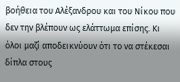βοήθεια του Αλέξανδρου και του Νίκου που δεν την βλέπουν ως ελάττωμα επίσης. Κι όλοι μαζί αποδεικνύουν ότι το να στέκεσαι δίπλα στους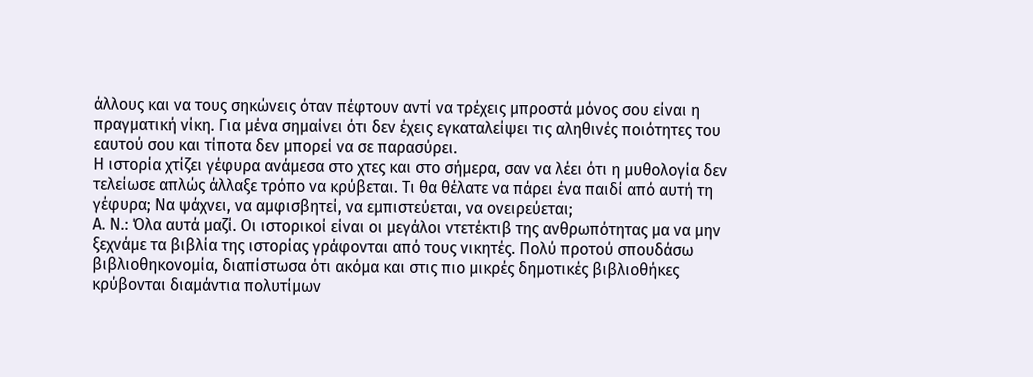άλλους και να τους σηκώνεις όταν πέφτουν αντί να τρέχεις μπροστά μόνος σου είναι η πραγματική νίκη. Για μένα σημαίνει ότι δεν έχεις εγκαταλείψει τις αληθινές ποιότητες του εαυτού σου και τίποτα δεν μπορεί να σε παρασύρει.
Η ιστορία χτίζει γέφυρα ανάμεσα στο χτες και στο σήμερα, σαν να λέει ότι η μυθολογία δεν τελείωσε απλώς άλλαξε τρόπο να κρύβεται. Τι θα θέλατε να πάρει ένα παιδί από αυτή τη γέφυρα; Να ψάχνει, να αμφισβητεί, να εμπιστεύεται, να ονειρεύεται;
Α. Ν.: Όλα αυτά μαζί. Οι ιστορικοί είναι οι μεγάλοι ντετέκτιβ της ανθρωπότητας μα να μην ξεχνάμε τα βιβλία της ιστορίας γράφονται από τους νικητές. Πολύ προτού σπουδάσω βιβλιοθηκονομία, διαπίστωσα ότι ακόμα και στις πιο μικρές δημοτικές βιβλιοθήκες κρύβονται διαμάντια πολυτίμων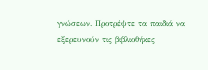γνώσεων. Προτρέψτε τα παιδιά να εξερευνούν τις βιβλιοθήκες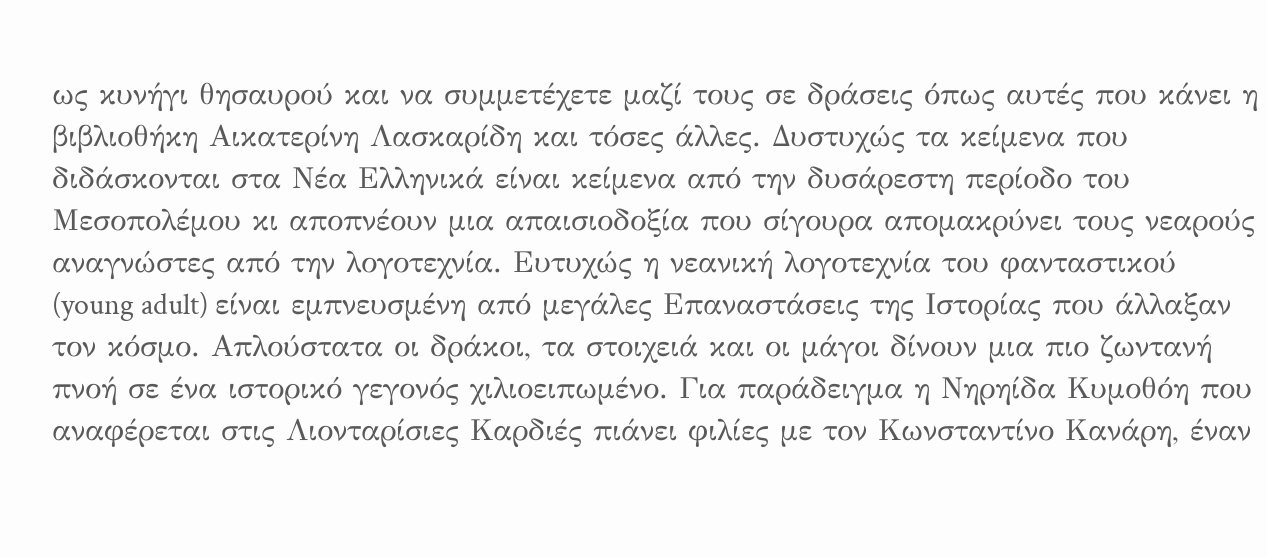ως κυνήγι θησαυρού και να συμμετέχετε μαζί τους σε δράσεις όπως αυτές που κάνει η βιβλιοθήκη Αικατερίνη Λασκαρίδη και τόσες άλλες. Δυστυχώς τα κείμενα που διδάσκονται στα Νέα Ελληνικά είναι κείμενα από την δυσάρεστη περίοδο του Μεσοπολέμου κι αποπνέουν μια απαισιοδοξία που σίγουρα απομακρύνει τους νεαρούς αναγνώστες από την λογοτεχνία. Ευτυχώς η νεανική λογοτεχνία του φανταστικού (young adult) είναι εμπνευσμένη από μεγάλες Επαναστάσεις της Ιστορίας που άλλαξαν τον κόσμο. Απλούστατα οι δράκοι, τα στοιχειά και οι μάγοι δίνουν μια πιο ζωντανή πνοή σε ένα ιστορικό γεγονός χιλιοειπωμένο. Για παράδειγμα η Νηρηίδα Κυμοθόη που αναφέρεται στις Λιονταρίσιες Καρδιές πιάνει φιλίες με τον Κωνσταντίνο Κανάρη, έναν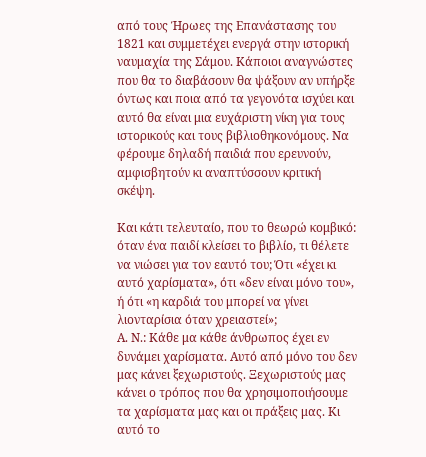από τους Ήρωες της Επανάστασης του 1821 και συμμετέχει ενεργά στην ιστορική ναυμαχία της Σάμου. Κάποιοι αναγνώστες που θα το διαβάσουν θα ψάξουν αν υπήρξε όντως και ποια από τα γεγονότα ισχύει και αυτό θα είναι μια ευχάριστη νίκη για τους ιστορικούς και τους βιβλιοθηκονόμους. Να φέρουμε δηλαδή παιδιά που ερευνούν, αμφισβητούν κι αναπτύσσουν κριτική σκέψη.

Και κάτι τελευταίο, που το θεωρώ κομβικό: όταν ένα παιδί κλείσει το βιβλίο, τι θέλετε να νιώσει για τον εαυτό του; Ότι «έχει κι αυτό χαρίσματα», ότι «δεν είναι μόνο του», ή ότι «η καρδιά του μπορεί να γίνει λιονταρίσια όταν χρειαστεί»;
Α. Ν.: Κάθε μα κάθε άνθρωπος έχει εν δυνάμει χαρίσματα. Αυτό από μόνο του δεν μας κάνει ξεχωριστούς. Ξεχωριστούς μας κάνει ο τρόπος που θα χρησιμοποιήσουμε τα χαρίσματα μας και οι πράξεις μας. Κι αυτό το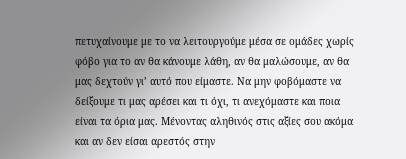πετυχαίνουμε με το να λειτουργούμε μέσα σε ομάδες χωρίς φόβο για το αν θα κάνουμε λάθη, αν θα μαλώσουμε, αν θα μας δεχτούν γι’ αυτό που είμαστε. Να μην φοβόμαστε να δείξουμε τι μας αρέσει και τι όχι, τι ανεχόμαστε και ποια είναι τα όρια μας. Μένοντας αληθινός στις αξίες σου ακόμα και αν δεν είσαι αρεστός στην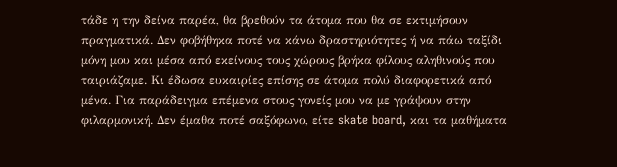τάδε η την δείνα παρέα, θα βρεθούν τα άτομα που θα σε εκτιμήσουν πραγματικά. Δεν φοβήθηκα ποτέ να κάνω δραστηριότητες ή να πάω ταξίδι μόνη μου και μέσα από εκείνους τους χώρους βρήκα φίλους αληθινούς που ταιριάζαμε. Κι έδωσα ευκαιρίες επίσης σε άτομα πολύ διαφορετικά από μένα. Για παράδειγμα επέμενα στους γονείς μου να με γράψουν στην φιλαρμονική. Δεν έμαθα ποτέ σαξόφωνο, είτε skate board, και τα μαθήματα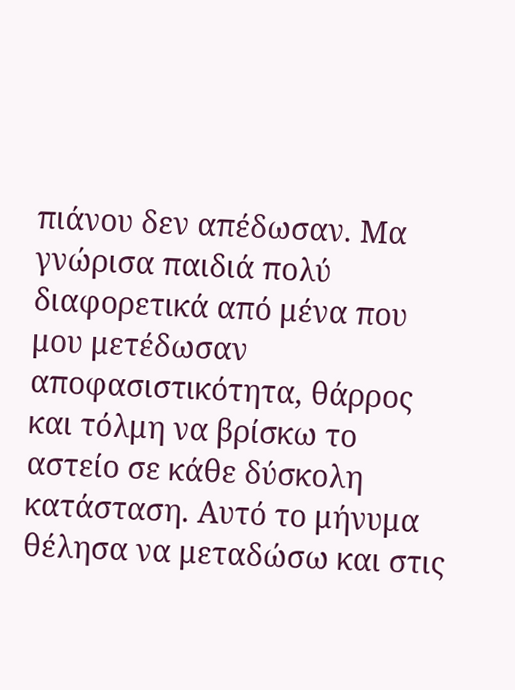πιάνου δεν απέδωσαν. Μα γνώρισα παιδιά πολύ διαφορετικά από μένα που μου μετέδωσαν αποφασιστικότητα, θάρρος και τόλμη να βρίσκω το αστείο σε κάθε δύσκολη κατάσταση. Αυτό το μήνυμα θέλησα να μεταδώσω και στις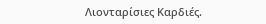Λιονταρίσιες Καρδιές.